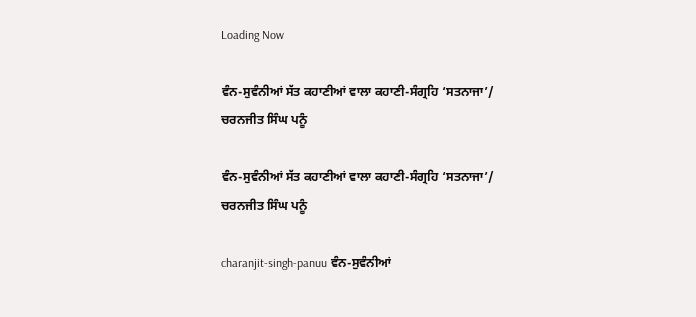Loading Now

ਵੰਨ-ਸੁਵੰਨੀਆਂ ਸੱਤ ਕਹਾਣੀਆਂ ਵਾਲਾ ਕਹਾਣੀ-ਸੰਗ੍ਰਹਿ ‘ਸਤਨਾਜਾ’/ ਚਰਨਜੀਤ ਸਿੰਘ ਪਨੂੰ

ਵੰਨ-ਸੁਵੰਨੀਆਂ ਸੱਤ ਕਹਾਣੀਆਂ ਵਾਲਾ ਕਹਾਣੀ-ਸੰਗ੍ਰਹਿ ‘ਸਤਨਾਜਾ’/ ਚਰਨਜੀਤ ਸਿੰਘ ਪਨੂੰ

charanjit-singh-panuu ਵੰਨ-ਸੁਵੰਨੀਆਂ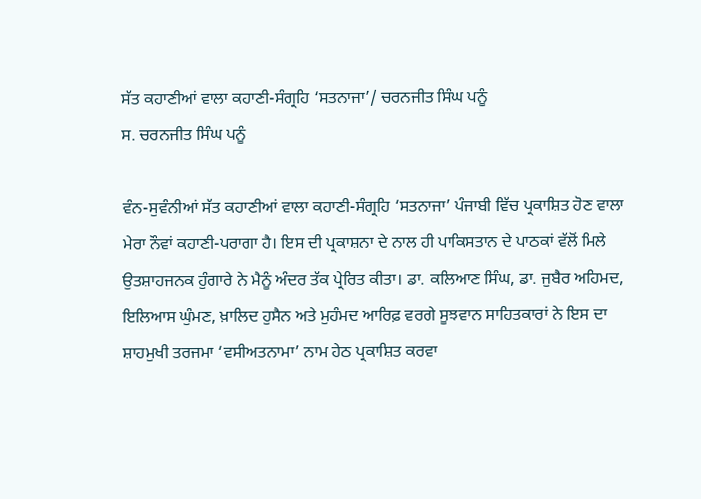ਸੱਤ ਕਹਾਣੀਆਂ ਵਾਲਾ ਕਹਾਣੀ-ਸੰਗ੍ਰਹਿ ‘ਸਤਨਾਜਾ’/ ਚਰਨਜੀਤ ਸਿੰਘ ਪਨੂੰ
ਸ. ਚਰਨਜੀਤ ਸਿੰਘ ਪਨੂੰ

ਵੰਨ-ਸੁਵੰਨੀਆਂ ਸੱਤ ਕਹਾਣੀਆਂ ਵਾਲਾ ਕਹਾਣੀ-ਸੰਗ੍ਰਹਿ ‘ਸਤਨਾਜਾ’ ਪੰਜਾਬੀ ਵਿੱਚ ਪ੍ਰਕਾਸ਼ਿਤ ਹੋਣ ਵਾਲਾ ਮੇਰਾ ਨੌਵਾਂ ਕਹਾਣੀ-ਪਰਾਗਾ ਹੈ। ਇਸ ਦੀ ਪ੍ਰਕਾਸ਼ਨਾ ਦੇ ਨਾਲ ਹੀ ਪਾਕਿਸਤਾਨ ਦੇ ਪਾਠਕਾਂ ਵੱਲੋਂ ਮਿਲੇ ਉਤਸ਼ਾਹਜਨਕ ਹੁੰਗਾਰੇ ਨੇ ਮੈਨੂੰ ਅੰਦਰ ਤੱਕ ਪ੍ਰੇਰਿਤ ਕੀਤਾ। ਡਾ. ਕਲਿਆਣ ਸਿੰਘ, ਡਾ. ਜੁਬੈਰ ਅਹਿਮਦ, ਇਲਿਆਸ ਘੁੰਮਣ, ਖ਼ਾਲਿਦ ਹੁਸੈਨ ਅਤੇ ਮੁਹੰਮਦ ਆਰਿਫ਼ ਵਰਗੇ ਸੂਝਵਾਨ ਸਾਹਿਤਕਾਰਾਂ ਨੇ ਇਸ ਦਾ ਸ਼ਾਹਮੁਖੀ ਤਰਜਮਾ ‘ਵਸੀਅਤਨਾਮਾ’ ਨਾਮ ਹੇਠ ਪ੍ਰਕਾਸ਼ਿਤ ਕਰਵਾ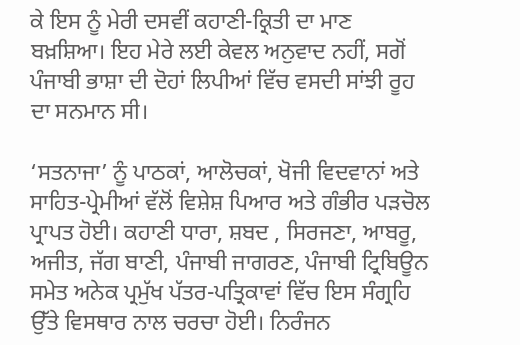ਕੇ ਇਸ ਨੂੰ ਮੇਰੀ ਦਸਵੀਂ ਕਹਾਣੀ-ਕ੍ਰਿਤੀ ਦਾ ਮਾਣ ਬਖ਼ਸ਼ਿਆ। ਇਹ ਮੇਰੇ ਲਈ ਕੇਵਲ ਅਨੁਵਾਦ ਨਹੀਂ, ਸਗੋਂ ਪੰਜਾਬੀ ਭਾਸ਼ਾ ਦੀ ਦੋਹਾਂ ਲਿਪੀਆਂ ਵਿੱਚ ਵਸਦੀ ਸਾਂਝੀ ਰੂਹ ਦਾ ਸਨਮਾਨ ਸੀ।

‘ਸਤਨਾਜਾ’ ਨੂੰ ਪਾਠਕਾਂ, ਆਲੋਚਕਾਂ, ਖੋਜੀ ਵਿਦਵਾਨਾਂ ਅਤੇ ਸਾਹਿਤ-ਪ੍ਰੇਮੀਆਂ ਵੱਲੋਂ ਵਿਸ਼ੇਸ਼ ਪਿਆਰ ਅਤੇ ਗੰਭੀਰ ਪੜਚੋਲ ਪ੍ਰਾਪਤ ਹੋਈ। ਕਹਾਣੀ ਧਾਰਾ, ਸ਼ਬਦ , ਸਿਰਜਣਾ, ਆਬਰੂ, ਅਜੀਤ, ਜੱਗ ਬਾਣੀ, ਪੰਜਾਬੀ ਜਾਗਰਣ, ਪੰਜਾਬੀ ਟ੍ਰਿਬਿਊਨ ਸਮੇਤ ਅਨੇਕ ਪ੍ਰਮੁੱਖ ਪੱਤਰ-ਪਤ੍ਰਿਕਾਵਾਂ ਵਿੱਚ ਇਸ ਸੰਗ੍ਰਹਿ ਉੱਤੇ ਵਿਸਥਾਰ ਨਾਲ ਚਰਚਾ ਹੋਈ। ਨਿਰੰਜਨ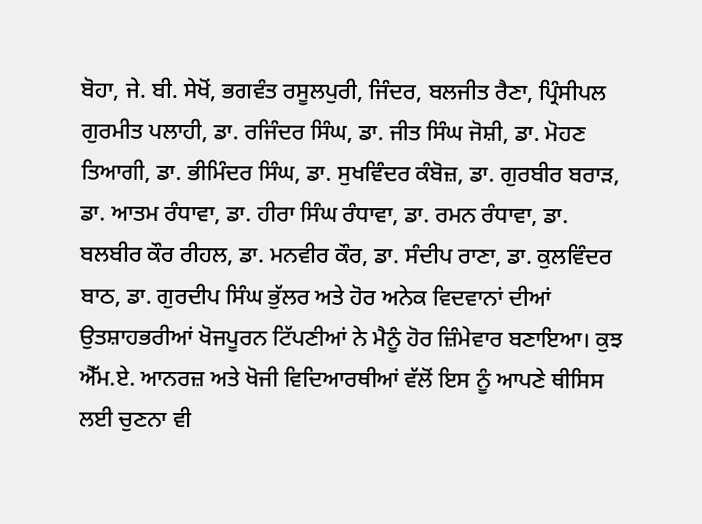ਬੋਹਾ, ਜੇ. ਬੀ. ਸੇਖੋਂ, ਭਗਵੰਤ ਰਸੂਲਪੁਰੀ, ਜਿੰਦਰ, ਬਲਜੀਤ ਰੈਣਾ, ਪ੍ਰਿੰਸੀਪਲ ਗੁਰਮੀਤ ਪਲਾਹੀ, ਡਾ. ਰਜਿੰਦਰ ਸਿੰਘ, ਡਾ. ਜੀਤ ਸਿੰਘ ਜੋਸ਼ੀ, ਡਾ. ਮੋਹਣ ਤਿਆਗੀ, ਡਾ. ਭੀਮਿੰਦਰ ਸਿੰਘ, ਡਾ. ਸੁਖਵਿੰਦਰ ਕੰਬੋਜ਼, ਡਾ. ਗੁਰਬੀਰ ਬਰਾੜ, ਡਾ. ਆਤਮ ਰੰਧਾਵਾ, ਡਾ. ਹੀਰਾ ਸਿੰਘ ਰੰਧਾਵਾ, ਡਾ. ਰਮਨ ਰੰਧਾਵਾ, ਡਾ. ਬਲਬੀਰ ਕੌਰ ਰੀਹਲ, ਡਾ. ਮਨਵੀਰ ਕੌਰ, ਡਾ. ਸੰਦੀਪ ਰਾਣਾ, ਡਾ. ਕੁਲਵਿੰਦਰ ਬਾਠ, ਡਾ. ਗੁਰਦੀਪ ਸਿੰਘ ਭੁੱਲਰ ਅਤੇ ਹੋਰ ਅਨੇਕ ਵਿਦਵਾਨਾਂ ਦੀਆਂ ਉਤਸ਼ਾਹਭਰੀਆਂ ਖੋਜਪੂਰਨ ਟਿੱਪਣੀਆਂ ਨੇ ਮੈਨੂੰ ਹੋਰ ਜ਼ਿੰਮੇਵਾਰ ਬਣਾਇਆ। ਕੁਝ ਐੱਮ.ਏ. ਆਨਰਜ਼ ਅਤੇ ਖੋਜੀ ਵਿਦਿਆਰਥੀਆਂ ਵੱਲੋਂ ਇਸ ਨੂੰ ਆਪਣੇ ਥੀਸਿਸ ਲਈ ਚੁਣਨਾ ਵੀ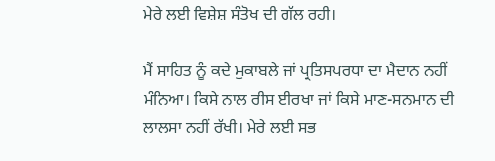ਮੇਰੇ ਲਈ ਵਿਸ਼ੇਸ਼ ਸੰਤੋਖ ਦੀ ਗੱਲ ਰਹੀ।

ਮੈਂ ਸਾਹਿਤ ਨੂੰ ਕਦੇ ਮੁਕਾਬਲੇ ਜਾਂ ਪ੍ਰਤਿਸਪਰਧਾ ਦਾ ਮੈਦਾਨ ਨਹੀਂ ਮੰਨਿਆ। ਕਿਸੇ ਨਾਲ ਰੀਸ ਈਰਖਾ ਜਾਂ ਕਿਸੇ ਮਾਣ-ਸਨਮਾਨ ਦੀ ਲਾਲਸਾ ਨਹੀਂ ਰੱਖੀ। ਮੇਰੇ ਲਈ ਸਭ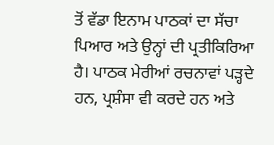ਤੋਂ ਵੱਡਾ ਇਨਾਮ ਪਾਠਕਾਂ ਦਾ ਸੱਚਾ ਪਿਆਰ ਅਤੇ ਉਨ੍ਹਾਂ ਦੀ ਪ੍ਰਤੀਕਿਰਿਆ ਹੈ। ਪਾਠਕ ਮੇਰੀਆਂ ਰਚਨਾਵਾਂ ਪੜ੍ਹਦੇ ਹਨ, ਪ੍ਰਸ਼ੰਸਾ ਵੀ ਕਰਦੇ ਹਨ ਅਤੇ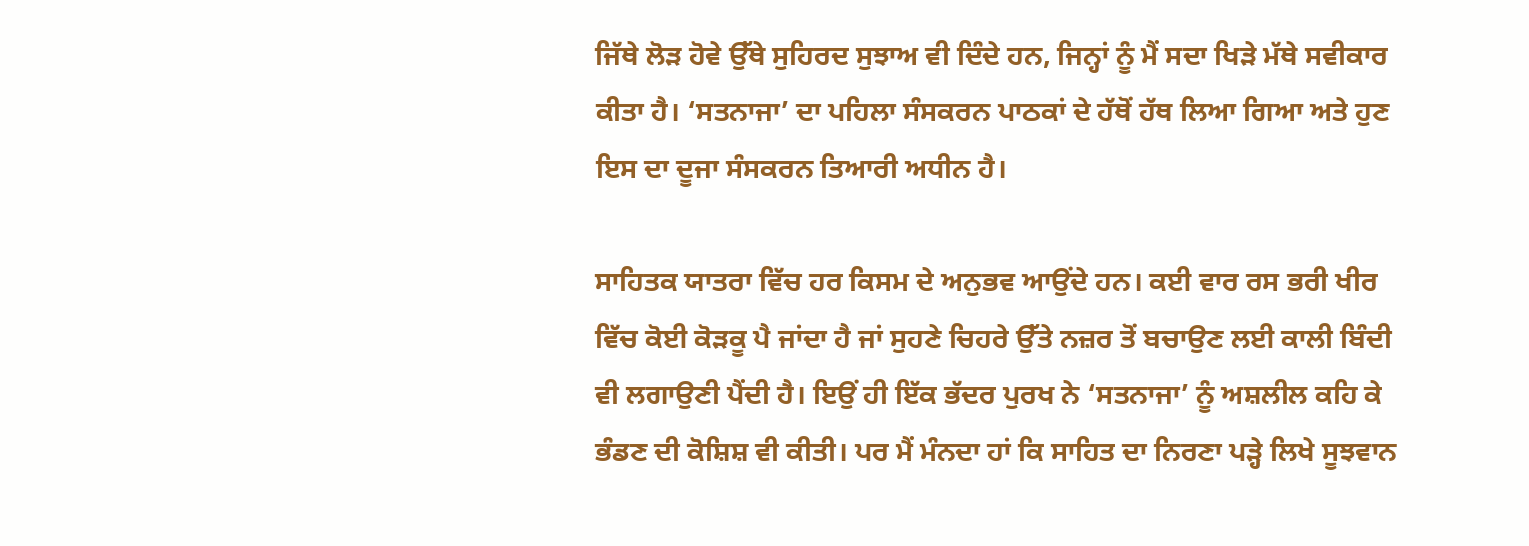ਜਿੱਥੇ ਲੋੜ ਹੋਵੇ ਉੱਥੇ ਸੁਹਿਰਦ ਸੁਝਾਅ ਵੀ ਦਿੰਦੇ ਹਨ, ਜਿਨ੍ਹਾਂ ਨੂੰ ਮੈਂ ਸਦਾ ਖਿੜੇ ਮੱਥੇ ਸਵੀਕਾਰ ਕੀਤਾ ਹੈ। ‘ਸਤਨਾਜਾ’ ਦਾ ਪਹਿਲਾ ਸੰਸਕਰਨ ਪਾਠਕਾਂ ਦੇ ਹੱਥੋਂ ਹੱਥ ਲਿਆ ਗਿਆ ਅਤੇ ਹੁਣ ਇਸ ਦਾ ਦੂਜਾ ਸੰਸਕਰਨ ਤਿਆਰੀ ਅਧੀਨ ਹੈ।

ਸਾਹਿਤਕ ਯਾਤਰਾ ਵਿੱਚ ਹਰ ਕਿਸਮ ਦੇ ਅਨੁਭਵ ਆਉਂਦੇ ਹਨ। ਕਈ ਵਾਰ ਰਸ ਭਰੀ ਖੀਰ ਵਿੱਚ ਕੋਈ ਕੋੜਕੂ ਪੈ ਜਾਂਦਾ ਹੈ ਜਾਂ ਸੁਹਣੇ ਚਿਹਰੇ ਉੱਤੇ ਨਜ਼ਰ ਤੋਂ ਬਚਾਉਣ ਲਈ ਕਾਲੀ ਬਿੰਦੀ ਵੀ ਲਗਾਉਣੀ ਪੈਂਦੀ ਹੈ। ਇਉਂ ਹੀ ਇੱਕ ਭੱਦਰ ਪੁਰਖ ਨੇ ‘ਸਤਨਾਜਾ’ ਨੂੰ ਅਸ਼ਲੀਲ ਕਹਿ ਕੇ ਭੰਡਣ ਦੀ ਕੋਸ਼ਿਸ਼ ਵੀ ਕੀਤੀ। ਪਰ ਮੈਂ ਮੰਨਦਾ ਹਾਂ ਕਿ ਸਾਹਿਤ ਦਾ ਨਿਰਣਾ ਪੜ੍ਹੇ ਲਿਖੇ ਸੂਝਵਾਨ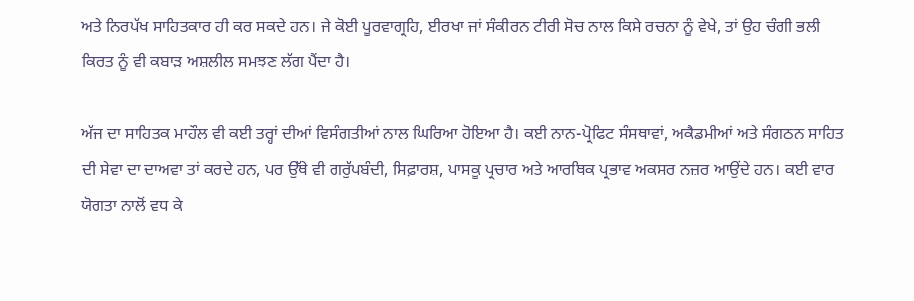ਅਤੇ ਨਿਰਪੱਖ ਸਾਹਿਤਕਾਰ ਹੀ ਕਰ ਸਕਦੇ ਹਨ। ਜੇ ਕੋਈ ਪੂਰਵਾਗ੍ਰਹਿ, ਈਰਖਾ ਜਾਂ ਸੰਕੀਰਨ ਟੀਰੀ ਸੋਚ ਨਾਲ ਕਿਸੇ ਰਚਨਾ ਨੂੰ ਵੇਖੇ, ਤਾਂ ਉਹ ਚੰਗੀ ਭਲੀ ਕਿਰਤ ਨੂੰ ਵੀ ਕਬਾੜ ਅਸ਼ਲੀਲ ਸਮਝਣ ਲੱਗ ਪੈਂਦਾ ਹੈ।

ਅੱਜ ਦਾ ਸਾਹਿਤਕ ਮਾਹੌਲ ਵੀ ਕਈ ਤਰ੍ਹਾਂ ਦੀਆਂ ਵਿਸੰਗਤੀਆਂ ਨਾਲ ਘਿਰਿਆ ਹੋਇਆ ਹੈ। ਕਈ ਨਾਨ-ਪ੍ਰੋਫਿਟ ਸੰਸਥਾਵਾਂ, ਅਕੈਡਮੀਆਂ ਅਤੇ ਸੰਗਠਨ ਸਾਹਿਤ ਦੀ ਸੇਵਾ ਦਾ ਦਾਅਵਾ ਤਾਂ ਕਰਦੇ ਹਨ, ਪਰ ਉੱਥੇ ਵੀ ਗਰੁੱਪਬੰਦੀ, ਸਿਫ਼ਾਰਸ਼, ਪਾਸਕੂ ਪ੍ਰਚਾਰ ਅਤੇ ਆਰਥਿਕ ਪ੍ਰਭਾਵ ਅਕਸਰ ਨਜ਼ਰ ਆਉਂਦੇ ਹਨ। ਕਈ ਵਾਰ ਯੋਗਤਾ ਨਾਲੋਂ ਵਧ ਕੇ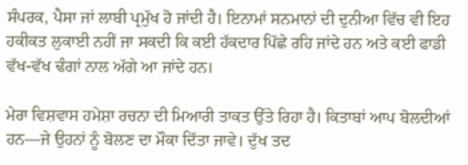ਸੰਪਰਕ, ਪੈਸਾ ਜਾਂ ਲਾਬੀ ਪ੍ਰਮੁੱਖ ਹੋ ਜਾਂਦੀ ਹੈ। ਇਨਾਮਾਂ ਸਨਮਾਨਾਂ ਦੀ ਦੁਨੀਆ ਵਿੱਚ ਵੀ ਇਹ ਹਕੀਕਤ ਲੁਕਾਈ ਨਹੀਂ ਜਾ ਸਕਦੀ ਕਿ ਕਈ ਹੱਕਦਾਰ ਪਿੱਛੇ ਰਹਿ ਜਾਂਦੇ ਹਨ ਅਤੇ ਕਈ ਫਾਡੀ ਵੱਖ-ਵੱਖ ਢੰਗਾਂ ਨਾਲ ਅੱਗੇ ਆ ਜਾਂਦੇ ਹਨ।

ਮੇਰਾ ਵਿਸ਼ਵਾਸ ਹਮੇਸ਼ਾ ਰਚਨਾ ਦੀ ਮਿਆਰੀ ਤਾਕਤ ਉੱਤੇ ਰਿਹਾ ਹੈ। ਕਿਤਾਬਾਂ ਆਪ ਬੋਲਦੀਆਂ ਹਨ—ਜੇ ਉਹਨਾਂ ਨੂੰ ਬੋਲਣ ਦਾ ਮੌਕਾ ਦਿੱਤਾ ਜਾਵੇ। ਦੁੱਖ ਤਦ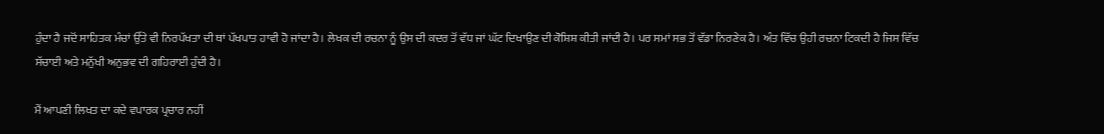ਹੁੰਦਾ ਹੈ ਜਦੋਂ ਸਾਹਿਤਕ ਮੰਚਾਂ ਉੱਤੇ ਵੀ ਨਿਰਪੱਖਤਾ ਦੀ ਥਾਂ ਪੱਖਪਾਤ ਹਾਵੀ ਹੋ ਜਾਂਦਾ ਹੈ। ਲੇਖਕ ਦੀ ਰਚਨਾ ਨੂੰ ਉਸ ਦੀ ਕਦਰ ਤੋਂ ਵੱਧ ਜਾਂ ਘੱਟ ਦਿਖਾਉਣ ਦੀ ਕੋਸ਼ਿਸ਼ ਕੀਤੀ ਜਾਂਦੀ ਹੈ। ਪਰ ਸਮਾਂ ਸਭ ਤੋਂ ਵੱਡਾ ਨਿਰਣੇਕ ਹੈ। ਅੰਤ ਵਿੱਚ ਉਹੀ ਰਚਨਾ ਟਿਕਦੀ ਹੈ ਜਿਸ ਵਿੱਚ ਸੱਚਾਈ ਅਤੇ ਮਨੁੱਖੀ ਅਨੁਭਵ ਦੀ ਗਹਿਰਾਈ ਹੁੰਦੀ ਹੈ।

ਮੈਂ ਆਪਣੀ ਲਿਖਤ ਦਾ ਕਦੇ ਵਪਾਰਕ ਪ੍ਰਚਾਰ ਨਹੀਂ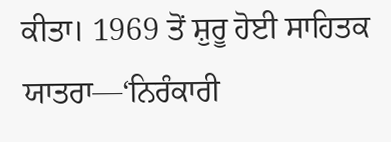ਕੀਤਾ। 1969 ਤੋਂ ਸ਼ੁਰੂ ਹੋਈ ਸਾਹਿਤਕ ਯਾਤਰਾ—‘ਨਿਰੰਕਾਰੀ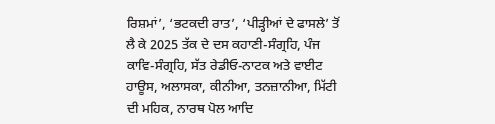ਰਿਸ਼ਮਾਂ’, ‘ਭਟਕਦੀ ਰਾਤ’, ‘ਪੀੜ੍ਹੀਆਂ ਦੇ ਫਾਸਲੇ’ ਤੋਂ ਲੈ ਕੇ 2025 ਤੱਕ ਦੇ ਦਸ ਕਹਾਣੀ-ਸੰਗ੍ਰਹਿ, ਪੰਜ ਕਾਵਿ-ਸੰਗ੍ਰਹਿ, ਸੱਤ ਰੇਡੀਓ-ਨਾਟਕ ਅਤੇ ਵਾਈਟ ਹਾਊਸ, ਅਲਾਸਕਾ, ਕੀਨੀਆ, ਤਨਜ਼ਾਨੀਆ, ਮਿੱਟੀ ਦੀ ਮਹਿਕ, ਨਾਰਥ ਪੋਲ ਆਦਿ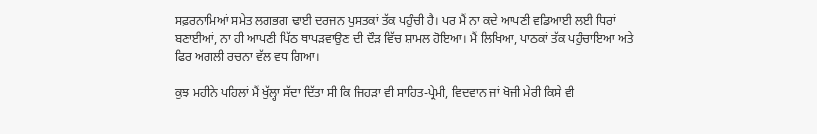ਸਫ਼ਰਨਾਮਿਆਂ ਸਮੇਤ ਲਗਭਗ ਢਾਈ ਦਰਜਨ ਪੁਸਤਕਾਂ ਤੱਕ ਪਹੁੰਚੀ ਹੈ। ਪਰ ਮੈਂ ਨਾ ਕਦੇ ਆਪਣੀ ਵਡਿਆਈ ਲਈ ਧਿਰਾਂ ਬਣਾਈਆਂ, ਨਾ ਹੀ ਆਪਣੀ ਪਿੱਠ ਥਾਪੜਵਾਉਣ ਦੀ ਦੌੜ ਵਿੱਚ ਸ਼ਾਮਲ ਹੋਇਆ। ਮੈਂ ਲਿਖਿਆ, ਪਾਠਕਾਂ ਤੱਕ ਪਹੁੰਚਾਇਆ ਅਤੇ ਫਿਰ ਅਗਲੀ ਰਚਨਾ ਵੱਲ ਵਧ ਗਿਆ।

ਕੁਝ ਮਹੀਨੇ ਪਹਿਲਾਂ ਮੈਂ ਖੁੱਲ੍ਹਾ ਸੱਦਾ ਦਿੱਤਾ ਸੀ ਕਿ ਜਿਹੜਾ ਵੀ ਸਾਹਿਤ-ਪ੍ਰੇਮੀ, ਵਿਦਵਾਨ ਜਾਂ ਖੋਜੀ ਮੇਰੀ ਕਿਸੇ ਵੀ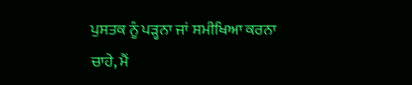ਪੁਸਤਕ ਨੂੰ ਪੜ੍ਹਨਾ ਜਾਂ ਸਮੀਖਿਆ ਕਰਨਾ ਚਾਹੇ, ਮੈਂ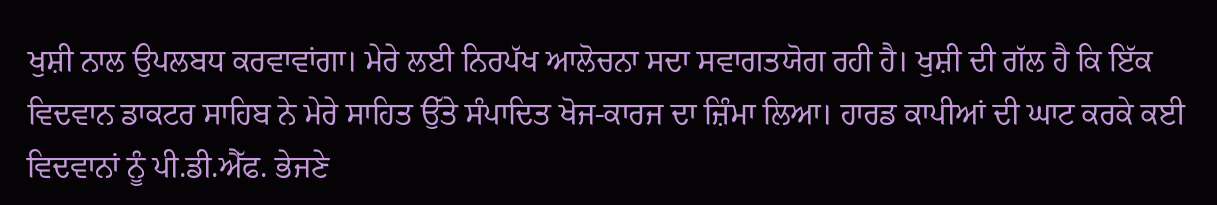ਖੁਸ਼ੀ ਨਾਲ ਉਪਲਬਧ ਕਰਵਾਵਾਂਗਾ। ਮੇਰੇ ਲਈ ਨਿਰਪੱਖ ਆਲੋਚਨਾ ਸਦਾ ਸਵਾਗਤਯੋਗ ਰਹੀ ਹੈ। ਖੁਸ਼ੀ ਦੀ ਗੱਲ ਹੈ ਕਿ ਇੱਕ ਵਿਦਵਾਨ ਡਾਕਟਰ ਸਾਹਿਬ ਨੇ ਮੇਰੇ ਸਾਹਿਤ ਉੱਤੇ ਸੰਪਾਦਿਤ ਖੋਜ-ਕਾਰਜ ਦਾ ਜ਼ਿੰਮਾ ਲਿਆ। ਹਾਰਡ ਕਾਪੀਆਂ ਦੀ ਘਾਟ ਕਰਕੇ ਕਈ ਵਿਦਵਾਨਾਂ ਨੂੰ ਪੀ.ਡੀ.ਐੱਫ. ਭੇਜਣੇ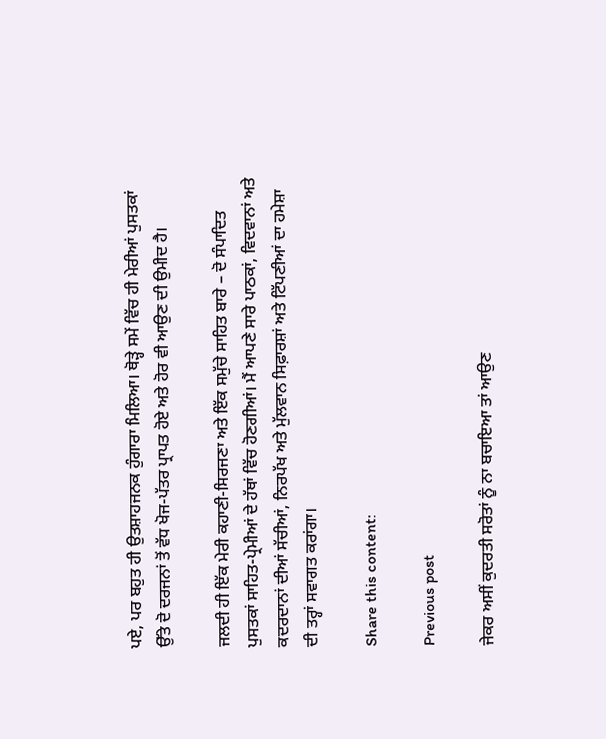ਪਏ, ਪਰ ਬਹੁਤ ਹੀ ਉਤਸ਼ਾਹਜਨਕ ਹੁੰਗਾਰਾ ਮਿਲਿਆ। ਥੋੜ੍ਹੇ ਸਮੇਂ ਵਿੱਚ ਹੀ ਮੇਰੀਆਂ ਪੁਸਤਕਾਂ ਉੱਤੇ ਦੋ ਦਰਜਨਾਂ ਤੋਂ ਵੱਧ ਖੋਜ-ਪੱਤਰ ਪ੍ਰਾਪਤ ਹੋਏ ਅਤੇ ਹੋਰ ਵੀ ਆਉਣ ਦੀ ਉਮੀਦ ਹੈ।

ਜਲਦੀ ਹੀ ਇੱਕ ਮੇਰੀ ਕਹਾਣੀ-ਸਿਰਜਣਾ ਅਤੇ ਇੱਕ ਸਮੁੱਚੇ ਸਾਹਿਤ ਬਾਰੇ – ਦੋ ਸੰਪਾਦਿਤ ਪੁਸਤਕਾਂ ਸਾਹਿਤ-ਪ੍ਰੇਮੀਆਂ ਦੇ ਹੱਥਾਂ ਵਿੱਚ ਹੋਣਗੀਆਂ। ਮੈਂ ਆਪਣੇ ਸਾਰੇ ਪਾਠਕਾਂ, ਵਿਦਵਾਨਾਂ ਅਤੇ ਕਦਰਦਾਨਾਂ ਦੀਆਂ ਸੱਚੀਆਂ, ਨਿਰਪੱਖ ਅਤੇ ਮੁੱਲਵਾਨ ਸਿਫ਼ਾਰਸ਼ਾਂ ਅਤੇ ਟਿੱਪਣੀਆਂ ਦਾ ਹਮੇਸ਼ਾ ਦੀ ਤਰ੍ਹਾਂ ਸਵਾਗਤ ਕਰਾਂਗਾ।

Share this content:

Previous post

ਜੇਕਰ ਅਸੀਂ ਕੁਦਰਤੀ ਸਰੋਤਾਂ ਨੂੰ ਨਾ ਬਚਾਇਆ ਤਾਂ ਆਉਣ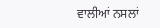ਵਾਲੀਆਂ ਨਸਲਾਂ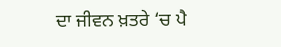ਦਾ ਜੀਵਨ ਖ਼ਤਰੇ ‘ਚ ਪੈ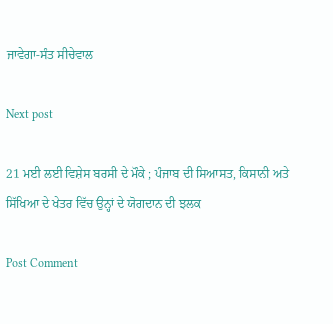ਜਾਵੇਗਾ-ਸੰਤ ਸੀਚੇਵਾਲ

Next post

21 ਮਈ ਲਈ ਵਿਸ਼ੇਸ ਬਰਸੀ ਦੇ ਮੌਕੇ ; ਪੰਜਾਬ ਦੀ ਸਿਆਸਤ, ਕਿਸਾਨੀ ਅਤੇ ਸਿੱਖਿਆ ਦੇ ਖੇਤਰ ਵਿੱਚ ਉਨ੍ਹਾਂ ਦੇ ਯੋਗਦਾਨ ਦੀ ਝਲਕ

Post Comment